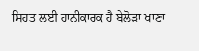ਸਿਹਤ ਲਈ ਹਾਨੀਕਾਰਕ ਹੈ ਬੇਲੋੜਾ ਖਾਣਾ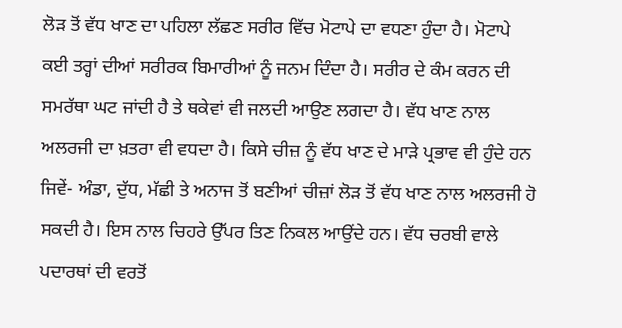ਲੋੜ ਤੋਂ ਵੱਧ ਖਾਣ ਦਾ ਪਹਿਲਾ ਲੱਛਣ ਸਰੀਰ ਵਿੱਚ ਮੋਟਾਪੇ ਦਾ ਵਧਣਾ ਹੁੰਦਾ ਹੈ। ਮੋਟਾਪੇ ਕਈ ਤਰ੍ਹਾਂ ਦੀਆਂ ਸਰੀਰਕ ਬਿਮਾਰੀਆਂ ਨੂੰ ਜਨਮ ਦਿੰਦਾ ਹੈ। ਸਰੀਰ ਦੇ ਕੰਮ ਕਰਨ ਦੀ ਸਮਰੱਥਾ ਘਟ ਜਾਂਦੀ ਹੈ ਤੇ ਥਕੇਵਾਂ ਵੀ ਜਲਦੀ ਆਉਣ ਲਗਦਾ ਹੈ। ਵੱਧ ਖਾਣ ਨਾਲ ਅਲਰਜੀ ਦਾ ਖ਼ਤਰਾ ਵੀ ਵਧਦਾ ਹੈ। ਕਿਸੇ ਚੀਜ਼ ਨੂੰ ਵੱਧ ਖਾਣ ਦੇ ਮਾੜੇ ਪ੍ਰਭਾਵ ਵੀ ਹੁੰਦੇ ਹਨ ਜਿਵੇਂ- ਅੰਡਾ, ਦੁੱਧ, ਮੱਛੀ ਤੇ ਅਨਾਜ ਤੋਂ ਬਣੀਆਂ ਚੀਜ਼ਾਂ ਲੋੜ ਤੋਂ ਵੱਧ ਖਾਣ ਨਾਲ ਅਲਰਜੀ ਹੋ ਸਕਦੀ ਹੈ। ਇਸ ਨਾਲ ਚਿਹਰੇ ਉੱਪਰ ਤਿਣ ਨਿਕਲ ਆਉਂਦੇ ਹਨ। ਵੱਧ ਚਰਬੀ ਵਾਲੇ ਪਦਾਰਥਾਂ ਦੀ ਵਰਤੋਂ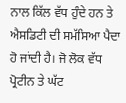ਨਾਲ ਕਿੱਲ ਵੱਧ ਹੁੰਦੇ ਹਨ ਤੇ ਐਸਡਿਟੀ ਦੀ ਸਮੱਸਿਆ ਪੈਦਾ ਹੋ ਜਾਂਦੀ ਹੈ। ਜੋ ਲੋਕ ਵੱਧ ਪ੍ਰੋਟੀਨ ਤੇ ਘੱਟ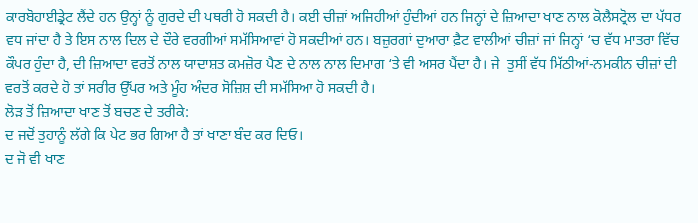ਕਾਰਬੋਹਾਈਡ੍ਰੇਟ ਲੈਂਦੇ ਹਨ ਉਨ੍ਹਾਂ ਨੂੰ ਗੁਰਦੇ ਦੀ ਪਥਰੀ ਹੋ ਸਕਦੀ ਹੈ। ਕਈ ਚੀਜ਼ਾਂ ਅਜਿਹੀਆਂ ਹੁੰਦੀਆਂ ਹਨ ਜਿਨ੍ਹਾਂ ਦੇ ਜ਼ਿਆਦਾ ਖਾਣ ਨਾਲ ਕੋਲੈਸਟ੍ਰੋਲ ਦਾ ਪੱਧਰ ਵਧ ਜਾਂਦਾ ਹੈ ਤੇ ਇਸ ਨਾਲ ਦਿਲ ਦੇ ਦੌਰੇ ਵਰਗੀਆਂ ਸਮੱਸਿਆਵਾਂ ਹੋ ਸਕਦੀਆਂ ਹਨ। ਬਜ਼ੁਰਗਾਂ ਦੁਆਰਾ ਫ਼ੈਟ ਵਾਲੀਆਂ ਚੀਜ਼ਾਂ ਜਾਂ ਜਿਨ੍ਹਾਂ ‘ਚ ਵੱਧ ਮਾਤਰਾ ਵਿੱਚ ਕੌਪਰ ਹੁੰਦਾ ਹੈ, ਦੀ ਜ਼ਿਆਦਾ ਵਰਤੋਂ ਨਾਲ ਯਾਦਾਸ਼ਤ ਕਮਜ਼ੋਰ ਪੈਣ ਦੇ ਨਾਲ ਨਾਲ ਦਿਮਾਗ ‘ਤੇ ਵੀ ਅਸਰ ਪੈਂਦਾ ਹੈ। ਜੇ  ਤੁਸੀਂ ਵੱਧ ਮਿੱਠੀਆਂ-ਨਮਕੀਨ ਚੀਜ਼ਾਂ ਦੀ ਵਰਤੋਂ ਕਰਦੇ ਹੋ ਤਾਂ ਸਰੀਰ ਉੱਪਰ ਅਤੇ ਮੂੰਹ ਅੰਦਰ ਸੋਜ਼ਿਸ਼ ਦੀ ਸਮੱਸਿਆ ਹੋ ਸਕਦੀ ਹੈ।
ਲੋੜ ਤੋਂ ਜ਼ਿਆਦਾ ਖਾਣ ਤੋਂ ਬਚਣ ਦੇ ਤਰੀਕੇ:
ਦ ਜਦੋਂ ਤੁਹਾਨੂੰ ਲੱਗੇ ਕਿ ਪੇਟ ਭਰ ਗਿਆ ਹੈ ਤਾਂ ਖਾਣਾ ਬੰਦ ਕਰ ਦਿਓ।
ਦ ਜੋ ਵੀ ਖਾਣ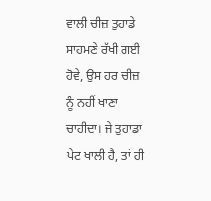ਵਾਲੀ ਚੀਜ਼ ਤੁਹਾਡੇ ਸਾਹਮਣੇ ਰੱਖੀ ਗਈ ਹੋਵੇ, ਉਸ ਹਰ ਚੀਜ਼ ਨੂੰ ਨਹੀਂ ਖਾਣਾ ਚਾਹੀਦਾ। ਜੇ ਤੁਹਾਡਾ ਪੇਟ ਖਾਲੀ ਹੈ, ਤਾਂ ਹੀ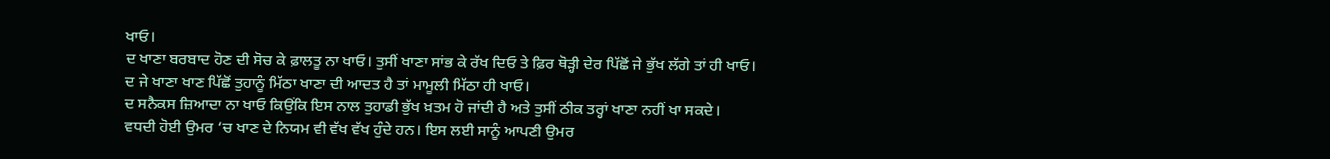ਖਾਓ।
ਦ ਖਾਣਾ ਬਰਬਾਦ ਹੋਣ ਦੀ ਸੋਚ ਕੇ ਫ਼ਾਲਤੂ ਨਾ ਖਾਓ। ਤੁਸੀਂ ਖਾਣਾ ਸਾਂਭ ਕੇ ਰੱਖ ਦਿਓ ਤੇ ਫ਼ਿਰ ਥੋੜ੍ਹੀ ਦੇਰ ਪਿੱਛੋਂ ਜੇ ਭੁੱਖ ਲੱਗੇ ਤਾਂ ਹੀ ਖਾਓ।
ਦ ਜੇ ਖਾਣਾ ਖਾਣ ਪਿੱਛੋਂ ਤੁਹਾਨੂੰ ਮਿੱਠਾ ਖਾਣਾ ਦੀ ਆਦਤ ਹੈ ਤਾਂ ਮਾਮੂਲੀ ਮਿੱਠਾ ਹੀ ਖਾਓ।
ਦ ਸਨੈਕਸ ਜ਼ਿਆਦਾ ਨਾ ਖਾਓ ਕਿਉਂਕਿ ਇਸ ਨਾਲ ਤੁਹਾਡੀ ਭੁੱਖ ਖ਼ਤਮ ਹੋ ਜਾਂਦੀ ਹੈ ਅਤੇ ਤੁਸੀਂ ਠੀਕ ਤਰ੍ਹਾਂ ਖਾਣਾ ਨਹੀਂ ਖਾ ਸਕਦੇ।
ਵਧਦੀ ਹੋਈ ਉਮਰ ‘ਚ ਖਾਣ ਦੇ ਨਿਯਮ ਵੀ ਵੱਖ ਵੱਖ ਹੁੰਦੇ ਹਨ। ਇਸ ਲਈ ਸਾਨੂੰ ਆਪਣੀ ਉਮਰ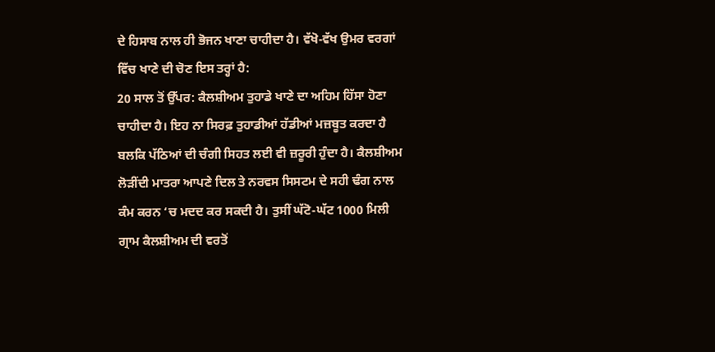ਦੇ ਹਿਸਾਬ ਨਾਲ ਹੀ ਭੋਜਨ ਖਾਣਾ ਚਾਹੀਦਾ ਹੈ। ਵੱਖੋ-ਵੱਖ ਉਮਰ ਵਰਗਾਂ ਵਿੱਚ ਖਾਣੇ ਦੀ ਚੋਣ ਇਸ ਤਰ੍ਹਾਂ ਹੈ:
20 ਸਾਲ ਤੋਂ ਉੱਪਰ: ਕੈਲਸ਼ੀਅਮ ਤੁਹਾਡੇ ਖਾਣੇ ਦਾ ਅਹਿਮ ਹਿੱਸਾ ਹੋਣਾ ਚਾਹੀਦਾ ਹੈ। ਇਹ ਨਾ ਸਿਰਫ਼ ਤੁਹਾਡੀਆਂ ਹੱਡੀਆਂ ਮਜ਼ਬੂਤ ਕਰਦਾ ਹੈ ਬਲਕਿ ਪੱਠਿਆਂ ਦੀ ਚੰਗੀ ਸਿਹਤ ਲਈ ਵੀ ਜ਼ਰੂਰੀ ਹੁੰਦਾ ਹੈ। ਕੈਲਸ਼ੀਅਮ ਲੋੜੀਂਦੀ ਮਾਤਰਾ ਆਪਣੇ ਦਿਲ ਤੇ ਨਰਵਸ ਸਿਸਟਮ ਦੇ ਸਹੀ ਢੰਗ ਨਾਲ ਕੰਮ ਕਰਨ ‘ਚ ਮਦਦ ਕਰ ਸਕਦੀ ਹੈ। ਤੁਸੀਂ ਘੱਟੋ-ਘੱਟ 1000 ਮਿਲੀ ਗ੍ਰਾਮ ਕੈਲਸ਼ੀਅਮ ਦੀ ਵਰਤੋਂ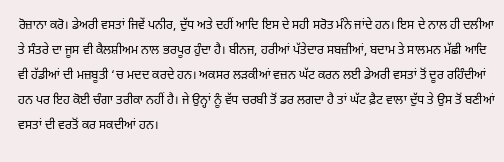ਰੋਜ਼ਾਨਾ ਕਰੋ। ਡੇਅਰੀ ਵਸਤਾਂ ਜਿਵੇਂ ਪਨੀਰ, ਦੁੱਧ ਅਤੇ ਦਹੀਂ ਆਦਿ ਇਸ ਦੇ ਸਹੀ ਸਰੋਤ ਮੰਨੇ ਜਾਂਦੇ ਹਨ। ਇਸ ਦੇ ਨਾਲ ਹੀ ਦਲੀਆ ਤੇ ਸੰਤਰੇ ਦਾ ਜੂਸ ਵੀ ਕੈਲਸ਼ੀਅਮ ਨਾਲ ਭਰਪੂਰ ਹੁੰਦਾ ਹੈ। ਬੀਨਜ, ਹਰੀਆਂ ਪੱਤੇਦਾਰ ਸਬਜ਼ੀਆਂ, ਬਦਾਮ ਤੇ ਸਾਲਮਨ ਮੱਛੀ ਆਦਿ ਵੀ ਹੱਡੀਆਂ ਦੀ ਮਜ਼ਬੂਤੀ ‘ਚ ਮਦਦ ਕਰਦੇ ਹਨ। ਅਕਸਰ ਲੜਕੀਆਂ ਵਜ਼ਨ ਘੱਟ ਕਰਨ ਲਈ ਡੇਅਰੀ ਵਸਤਾਂ ਤੋਂ ਦੂਰ ਰਹਿੰਦੀਆਂ ਹਨ ਪਰ ਇਹ ਕੋਈ ਚੰਗਾ ਤਰੀਕਾ ਨਹੀਂ ਹੈ। ਜੇ ਉਨ੍ਹਾਂ ਨੂੰ ਵੱਧ ਚਰਬੀ ਤੋਂ ਡਰ ਲਗਦਾ ਹੈ ਤਾਂ ਘੱਟ ਫ਼ੈਟ ਵਾਲਾ ਦੁੱਧ ਤੇ ਉਸ ਤੋਂ ਬਣੀਆਂ ਵਸਤਾਂ ਦੀ ਵਰਤੋਂ ਕਰ ਸਕਦੀਆਂ ਹਨ।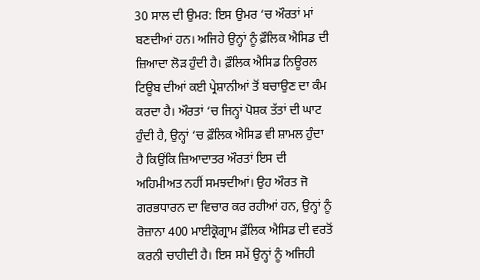30 ਸਾਲ ਦੀ ਉਮਰ: ਇਸ ਉਮਰ ‘ਚ ਔਰਤਾਂ ਮਾਂ ਬਣਦੀਆਂ ਹਨ। ਅਜਿਹੇ ਉਨ੍ਹਾਂ ਨੂੰ ਫ਼ੌਲਿਕ ਐਸਿਡ ਦੀ ਜ਼ਿਆਦਾ ਲੋੜ ਹੁੰਦੀ ਹੈ। ਫ਼ੌਲਿਕ ਐਸਿਡ ਨਿਊਰਲ ਟਿਊਬ ਦੀਆਂ ਕਈ ਪ੍ਰੇਸ਼ਾਨੀਆਂ ਤੋਂ ਬਚਾਉਣ ਦਾ ਕੰਮ ਕਰਦਾ ਹੈ। ਔਰਤਾਂ ‘ਚ ਜਿਨ੍ਹਾਂ ਪੋਸ਼ਕ ਤੱਤਾਂ ਦੀ ਘਾਟ ਹੁੰਦੀ ਹੈ, ਉਨ੍ਹਾਂ ‘ਚ ਫ਼ੌਲਿਕ ਐਸਿਡ ਵੀ ਸ਼ਾਮਲ ਹੁੰਦਾ ਹੈ ਕਿਉਂਕਿ ਜ਼ਿਆਦਾਤਰ ਔਰਤਾਂ ਇਸ ਦੀ ਅਹਿਮੀਅਤ ਨਹੀਂ ਸਮਝਦੀਆਂ। ਉਹ ਔਰਤ ਜੋ ਗਰਭਧਾਰਨ ਦਾ ਵਿਚਾਰ ਕਰ ਰਹੀਆਂ ਹਨ, ਉਨ੍ਹਾਂ ਨੂੰ ਰੋਜ਼ਾਨਾ 400 ਮਾਈਕ੍ਰੋਗ੍ਰਾਮ ਫ਼ੌਲਿਕ ਐਸਿਡ ਦੀ ਵਰਤੋਂ ਕਰਨੀ ਚਾਹੀਦੀ ਹੈ। ਇਸ ਸਮੇਂ ਉਨ੍ਹਾਂ ਨੂੰ ਅਜਿਹੀ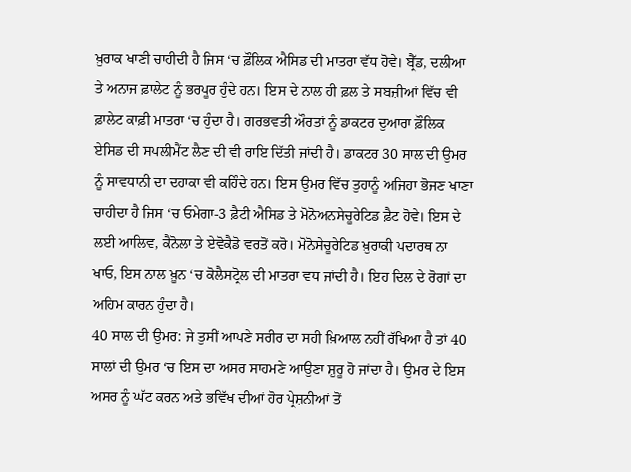ਖ਼ੁਰਾਕ ਖਾਣੀ ਚਾਹੀਦੀ ਹੈ ਜਿਸ ‘ਚ ਫ਼ੌਲਿਕ ਐਸਿਡ ਦੀ ਮਾਤਰਾ ਵੱਧ ਹੋਵੇ। ਬ੍ਰੈੱਡ, ਦਲੀਆ ਤੇ ਅਨਾਜ ਫ਼ਾਲੇਟ ਨੂੰ ਭਰਪੂਰ ਹੁੰਦੇ ਹਨ। ਇਸ ਦੇ ਨਾਲ ਹੀ ਫ਼ਲ ਤੇ ਸਬਜ਼ੀਆਂ ਵਿੱਚ ਵੀ ਫ਼ਾਲੇਟ ਕਾਫ਼ੀ ਮਾਤਰਾ ‘ਚ ਹੁੰਦਾ ਹੈ। ਗਰਭਵਤੀ ਔਰਤਾਂ ਨੂੰ ਡਾਕਟਰ ਦੁਆਰਾ ਫ਼ੌਲਿਕ ਏਸਿਡ ਦੀ ਸਪਲੀਮੈਂਟ ਲੈਣ ਦੀ ਵੀ ਰਾਇ ਦਿੱਤੀ ਜਾਂਦੀ ਹੈ। ਡਾਕਟਰ 30 ਸਾਲ ਦੀ ਉਮਰ ਨੂੰ ਸਾਵਧਾਨੀ ਦਾ ਦਹਾਕਾ ਵੀ ਕਹਿੰਦੇ ਹਨ। ਇਸ ਉਮਰ ਵਿੱਚ ਤੁਹਾਨੂੰ ਅਜਿਹਾ ਭੋਜਣ ਖਾਣਾ ਚਾਹੀਦਾ ਹੈ ਜਿਸ ‘ਚ ਓਮੇਗਾ-3 ਫ਼ੈਟੀ ਐਸਿਡ ਤੇ ਮੋਨੋਅਨਸੇਚੂਰੇਟਿਡ ਫ਼ੈਟ ਹੋਵੇ। ਇਸ ਦੇ ਲਈ ਆਲਿਵ, ਕੈਨੋਲਾ ਤੇ ਏਵੋਕੈਡੋ ਵਰਤੋਂ ਕਰੋ। ਮੋਨੋਸੇਚੂਰੇਟਿਡ ਖ਼ੁਰਾਕੀ ਪਦਾਰਥ ਨਾ ਖਾਓ, ਇਸ ਨਾਲ ਖ਼ੂਨ ‘ਚ ਕੋਲੈਸਟ੍ਰੋਲ ਦੀ ਮਾਤਰਾ ਵਧ ਜਾਂਦੀ ਹੈ। ਇਹ ਦਿਲ ਦੇ ਰੋਗਾਂ ਦਾ ਅਹਿਮ ਕਾਰਨ ਹੁੰਦਾ ਹੈ।
40 ਸਾਲ ਦੀ ਉਮਰ: ਜੇ ਤੁਸੀਂ ਆਪਣੇ ਸਰੀਰ ਦਾ ਸਹੀ ਖ਼ਿਆਲ ਨਹੀਂ ਰੱਖਿਆ ਹੈ ਤਾਂ 40 ਸਾਲਾਂ ਦੀ ਉਮਰ ‘ਚ ਇਸ ਦਾ ਅਸਰ ਸਾਹਮਣੇ ਆਉਣਾ ਸ਼ੁਰੂ ਹੋ ਜਾਂਦਾ ਹੈ। ਉਮਰ ਦੇ ਇਸ ਅਸਰ ਨੂੰ ਘੱਟ ਕਰਨ ਅਤੇ ਭਵਿੱਖ ਦੀਆਂ ਹੋਰ ਪ੍ਰੇਸ਼ਨੀਆਂ ਤੋਂ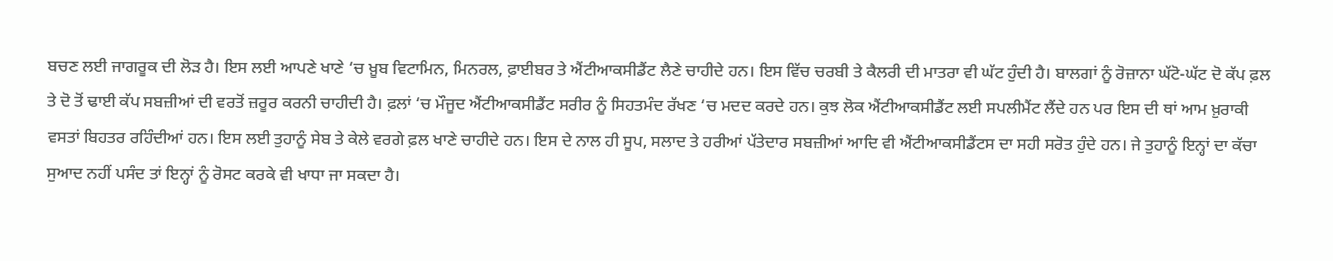ਬਚਣ ਲਈ ਜਾਗਰੂਕ ਦੀ ਲੋੜ ਹੈ। ਇਸ ਲਈ ਆਪਣੇ ਖਾਣੇ ‘ਚ ਖ਼ੂਬ ਵਿਟਾਮਿਨ, ਮਿਨਰਲ, ਫ਼ਾਈਬਰ ਤੇ ਐਂਟੀਆਕਸੀਡੈਂਟ ਲੈਣੇ ਚਾਹੀਦੇ ਹਨ। ਇਸ ਵਿੱਚ ਚਰਬੀ ਤੇ ਕੈਲਰੀ ਦੀ ਮਾਤਰਾ ਵੀ ਘੱਟ ਹੁੰਦੀ ਹੈ। ਬਾਲਗਾਂ ਨੂੰ ਰੋਜ਼ਾਨਾ ਘੱਟੋ-ਘੱਟ ਦੋ ਕੱਪ ਫ਼ਲ ਤੇ ਦੋ ਤੋਂ ਢਾਈ ਕੱਪ ਸਬਜ਼ੀਆਂ ਦੀ ਵਰਤੋਂ ਜ਼ਰੂਰ ਕਰਨੀ ਚਾਹੀਦੀ ਹੈ। ਫ਼ਲਾਂ ‘ਚ ਮੌਜੂਦ ਐਂਟੀਆਕਸੀਡੈਂਟ ਸਰੀਰ ਨੂੰ ਸਿਹਤਮੰਦ ਰੱਖਣ ‘ਚ ਮਦਦ ਕਰਦੇ ਹਨ। ਕੁਝ ਲੋਕ ਐਂਟੀਆਕਸੀਡੈਂਟ ਲਈ ਸਪਲੀਮੈਂਟ ਲੈਂਦੇ ਹਨ ਪਰ ਇਸ ਦੀ ਥਾਂ ਆਮ ਖ਼ੁਰਾਕੀ ਵਸਤਾਂ ਬਿਹਤਰ ਰਹਿੰਦੀਆਂ ਹਨ। ਇਸ ਲਈ ਤੁਹਾਨੂੰ ਸੇਬ ਤੇ ਕੇਲੇ ਵਰਗੇ ਫ਼ਲ ਖਾਣੇ ਚਾਹੀਦੇ ਹਨ। ਇਸ ਦੇ ਨਾਲ ਹੀ ਸੂਪ, ਸਲਾਦ ਤੇ ਹਰੀਆਂ ਪੱਤੇਦਾਰ ਸਬਜ਼ੀਆਂ ਆਦਿ ਵੀ ਐਂਟੀਆਕਸੀਡੈਂਟਸ ਦਾ ਸਹੀ ਸਰੋਤ ਹੁੰਦੇ ਹਨ। ਜੇ ਤੁਹਾਨੂੰ ਇਨ੍ਹਾਂ ਦਾ ਕੱਚਾ ਸੁਆਦ ਨਹੀਂ ਪਸੰਦ ਤਾਂ ਇਨ੍ਹਾਂ ਨੂੰ ਰੋਸਟ ਕਰਕੇ ਵੀ ਖਾਧਾ ਜਾ ਸਕਦਾ ਹੈ।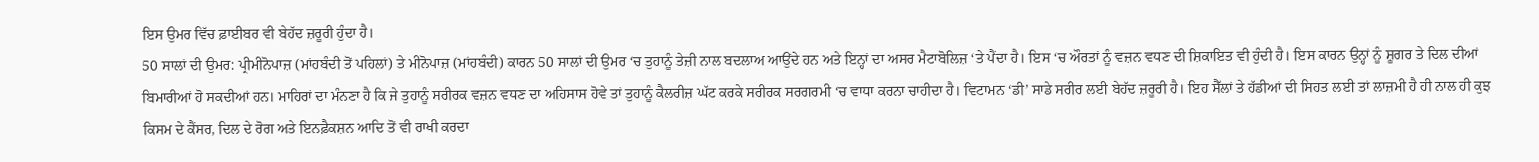ਇਸ ਉਮਰ ਵਿੱਚ ਫ਼ਾਈਬਰ ਵੀ ਬੇਹੱਦ ਜ਼ਰੂਰੀ ਹੁੰਦਾ ਹੈ।
50 ਸਾਲਾਂ ਦੀ ਉਮਰ: ਪ੍ਰੀਮੀਨੋਪਾਜ਼ (ਮਾਂਹਬੰਦੀ ਤੋਂ ਪਹਿਲਾਂ) ਤੇ ਮੀਨੋਪਾਜ਼ (ਮਾਂਹਬੰਦੀ) ਕਾਰਨ 50 ਸਾਲਾਂ ਦੀ ਉਮਰ ‘ਚ ਤੁਹਾਨੂੰ ਤੇਜ਼ੀ ਨਾਲ ਬਦਲਾਅ ਆਉਂਦੇ ਹਨ ਅਤੇ ਇਨ੍ਹਾਂ ਦਾ ਅਸਰ ਮੈਟਾਬੋਲਿਜ਼ ‘ਤੇ ਪੈਂਦਾ ਹੈ। ਇਸ ‘ਚ ਔਰਤਾਂ ਨੂੰ ਵਜ਼ਨ ਵਧਣ ਦੀ ਸ਼ਿਕਾਇਤ ਵੀ ਹੁੰਦੀ ਹੈ। ਇਸ ਕਾਰਨ ਉਨ੍ਹਾਂ ਨੂੰ ਸ਼ੂਗਰ ਤੇ ਦਿਲ ਦੀਆਂ ਬਿਮਾਰੀਆਂ ਹੋ ਸਕਦੀਆਂ ਹਨ। ਮਾਹਿਰਾਂ ਦਾ ਮੰਨਣਾ ਹੈ ਕਿ ਜੇ ਤੁਹਾਨੂੰ ਸਰੀਰਕ ਵਜ਼ਨ ਵਧਣ ਦਾ ਅਹਿਸਾਸ ਹੋਵੇ ਤਾਂ ਤੁਹਾਨੂੰ ਕੈਲਰੀਜ਼ ਘੱਟ ਕਰਕੇ ਸਰੀਰਕ ਸਰਗਰਮੀ ‘ਚ ਵਾਧਾ ਕਰਨਾ ਚਾਹੀਦਾ ਹੈ। ਵਿਟਾਮਨ ‘ਡੀ’ ਸਾਡੇ ਸਰੀਰ ਲਈ ਬੇਹੱਦ ਜ਼ਰੂਰੀ ਹੈ। ਇਹ ਸੈੱਲਾਂ ਤੇ ਹੱਡੀਆਂ ਦੀ ਸਿਹਤ ਲਈ ਤਾਂ ਲਾਜ਼ਮੀ ਹੈ ਹੀ ਨਾਲ ਹੀ ਕੁਝ ਕਿਸਮ ਦੇ ਕੈਂਸਰ, ਦਿਲ ਦੇ ਰੋਗ ਅਤੇ ਇਨਫ਼ੈਕਸ਼ਨ ਆਦਿ ਤੋਂ ਵੀ ਰਾਖੀ ਕਰਦਾ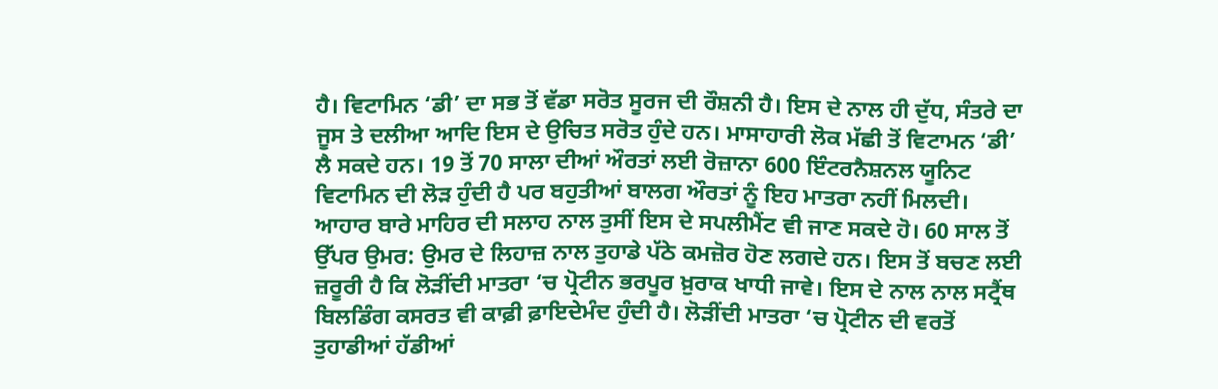ਹੈ। ਵਿਟਾਮਿਨ ‘ਡੀ’ ਦਾ ਸਭ ਤੋਂ ਵੱਡਾ ਸਰੋਤ ਸੂਰਜ ਦੀ ਰੌਸ਼ਨੀ ਹੈ। ਇਸ ਦੇ ਨਾਲ ਹੀ ਦੁੱਧ, ਸੰਤਰੇ ਦਾ ਜੂਸ ਤੇ ਦਲੀਆ ਆਦਿ ਇਸ ਦੇ ਉਚਿਤ ਸਰੋਤ ਹੁੰਦੇ ਹਨ। ਮਾਸਾਹਾਰੀ ਲੋਕ ਮੱਛੀ ਤੋਂ ਵਿਟਾਮਨ ‘ਡੀ’ ਲੈ ਸਕਦੇ ਹਨ। 19 ਤੋਂ 70 ਸਾਲਾ ਦੀਆਂ ਔਰਤਾਂ ਲਈ ਰੋਜ਼ਾਨਾ 600 ਇੰਟਰਨੈਸ਼ਨਲ ਯੂਨਿਟ ਵਿਟਾਮਿਨ ਦੀ ਲੋੜ ਹੁੰਦੀ ਹੈ ਪਰ ਬਹੁਤੀਆਂ ਬਾਲਗ ਔਰਤਾਂ ਨੂੰ ਇਹ ਮਾਤਰਾ ਨਹੀਂ ਮਿਲਦੀ। ਆਹਾਰ ਬਾਰੇ ਮਾਹਿਰ ਦੀ ਸਲਾਹ ਨਾਲ ਤੁਸੀਂ ਇਸ ਦੇ ਸਪਲੀਮੈਂਟ ਵੀ ਜਾਣ ਸਕਦੇ ਹੋ। 60 ਸਾਲ ਤੋਂ ਉੱਪਰ ਉਮਰ: ਉਮਰ ਦੇ ਲਿਹਾਜ਼ ਨਾਲ ਤੁਹਾਡੇ ਪੱਠੇ ਕਮਜ਼ੋਰ ਹੋਣ ਲਗਦੇ ਹਨ। ਇਸ ਤੋਂ ਬਚਣ ਲਈ ਜ਼ਰੂਰੀ ਹੈ ਕਿ ਲੋੜੀਂਦੀ ਮਾਤਰਾ ‘ਚ ਪ੍ਰੋਟੀਨ ਭਰਪੂਰ ਖ਼ੁਰਾਕ ਖਾਧੀ ਜਾਵੇ। ਇਸ ਦੇ ਨਾਲ ਨਾਲ ਸਟ੍ਰੈਂਥ ਬਿਲਡਿੰਗ ਕਸਰਤ ਵੀ ਕਾਫ਼ੀ ਫ਼ਾਇਦੇਮੰਦ ਹੁੰਦੀ ਹੈ। ਲੋੜੀਂਦੀ ਮਾਤਰਾ ‘ਚ ਪ੍ਰੋਟੀਨ ਦੀ ਵਰਤੋਂ ਤੁਹਾਡੀਆਂ ਹੱਡੀਆਂ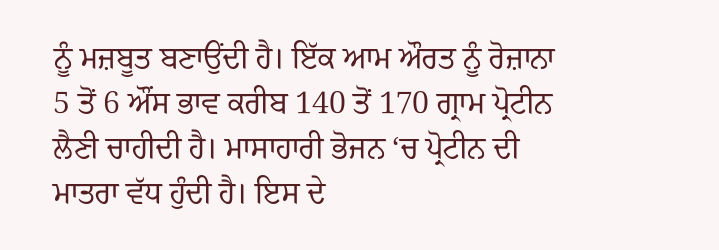ਨੂੰ ਮਜ਼ਬੂਤ ਬਣਾਉਂਦੀ ਹੈ। ਇੱਕ ਆਮ ਔਰਤ ਨੂੰ ਰੋਜ਼ਾਨਾ 5 ਤੋਂ 6 ਔਂਸ ਭਾਵ ਕਰੀਬ 140 ਤੋਂ 170 ਗ੍ਰਾਮ ਪ੍ਰੋਟੀਨ ਲੈਣੀ ਚਾਹੀਦੀ ਹੈ। ਮਾਸਾਹਾਰੀ ਭੋਜਨ ‘ਚ ਪ੍ਰੋਟੀਨ ਦੀ ਮਾਤਰਾ ਵੱਧ ਹੁੰਦੀ ਹੈ। ਇਸ ਦੇ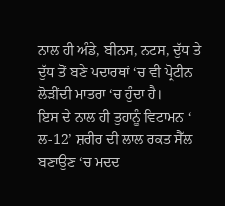ਨਾਲ ਹੀ ਅੰਡੇ, ਬੀਨਸ, ਨਟਸ, ਦੁੱਧ ਤੇ ਦੁੱਧ ਤੋਂ ਬਣੇ ਪਦਾਰਥਾਂ ‘ਚ ਵੀ ਪ੍ਰੋਟੀਨ ਲੋੜੀਂਦੀ ਮਾਤਰਾ ‘ਚ ਹੁੰਦਾ ਹੈ।
ਇਸ ਦੇ ਨਾਲ ਹੀ ਤੁਹਾਨੂੰ ਵਿਟਾਮਨ ‘ ਲ-12’ ਸ਼ਰੀਰ ਦੀ ਲਾਲ ਰਕਤ ਸੈੱਲ ਬਣਾਉਣ ‘ਚ ਮਦਦ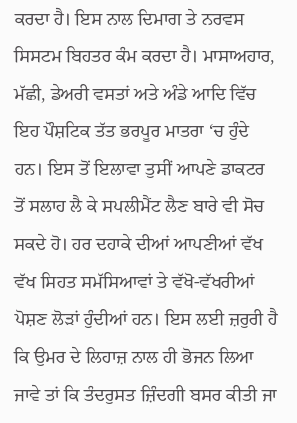ਕਰਦਾ ਹੈ। ਇਸ ਨਾਲ ਦਿਮਾਗ ਤੇ ਨਰਵਸ ਸਿਸਟਮ ਬਿਹਤਰ ਕੰਮ ਕਰਦਾ ਹੈ। ਮਾਸਾਅਹਾਰ, ਮੱਛੀ, ਡੇਅਰੀ ਵਸਤਾਂ ਅਤੇ ਅੰਡੇ ਆਦਿ ਵਿੱਚ ਇਹ ਪੌਸ਼ਟਿਕ ਤੱਤ ਭਰਪੂਰ ਮਾਤਰਾ ‘ਚ ਹੁੰਦੇ ਹਨ। ਇਸ ਤੋਂ ਇਲਾਵਾ ਤੁਸੀਂ ਆਪਣੇ ਡਾਕਟਰ ਤੋਂ ਸਲਾਹ ਲੈ ਕੇ ਸਪਲੀਮੈਂਟ ਲੈਣ ਬਾਰੇ ਵੀ ਸੋਚ ਸਕਦੇ ਹੋ। ਹਰ ਦਹਾਕੇ ਦੀਆਂ ਆਪਣੀਆਂ ਵੱਖ ਵੱਖ ਸਿਹਤ ਸਮੱਸਿਆਵਾਂ ਤੇ ਵੱਖੋ-ਵੱਖਰੀਆਂ ਪੋਸ਼ਣ ਲੋੜਾਂ ਹੁੰਦੀਆਂ ਹਨ। ਇਸ ਲਈ ਜ਼ਰੁਰੀ ਹੈ ਕਿ ਉਮਰ ਦੇ ਲਿਹਾਜ਼ ਨਾਲ ਹੀ ਭੋਜਨ ਲਿਆ ਜਾਵੇ ਤਾਂ ਕਿ ਤੰਦਰੁਸਤ ਜ਼ਿੰਦਗੀ ਬਸਰ ਕੀਤੀ ਜਾ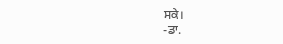ਸਕੇ।
-ਡਾ.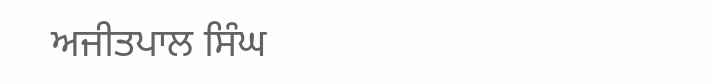ਅਜੀਤਪਾਲ ਸਿੰਘ